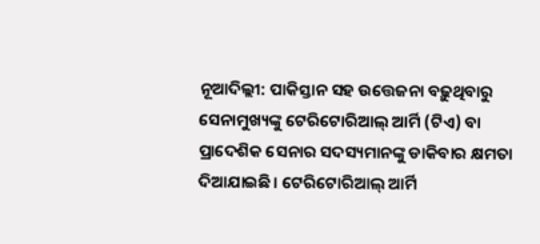ନୂଆଦିଲ୍ଲୀ: ପାକିସ୍ତାନ ସହ ଉତ୍ତେଜନା ବଢ଼ୁଥିବାରୁ ସେନାମୁଖ୍ୟଙ୍କୁ ଟେରିଟୋରିଆଲ୍ ଆର୍ମି (ଟିଏ) ବା ପ୍ରାଦେଶିକ ସେନାର ସଦସ୍ୟମାନଙ୍କୁ ଡାକିବାର କ୍ଷମତା ଦିଆଯାଇଛି। ଟେରିଟୋରିଆଲ୍‌ ଆର୍ମି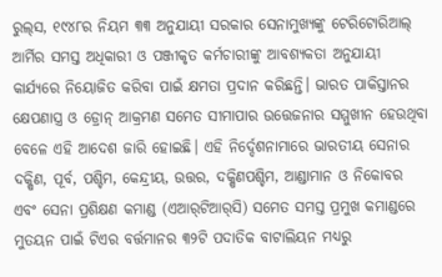ରୁଲ୍‌ସ, ୧୯୪୮ର ନିୟମ ୩୩ ଅନୁଯାୟୀ ସରକାର ସେନାମୁଖ୍ୟଙ୍କୁ ଟେରିଟୋରିଆଲ୍‌ ଆର୍ମିର ସମସ୍ତ ଅଧିକାରୀ ଓ ପଞ୍ଜୀକୃତ କର୍ମଚାରୀଙ୍କୁ ଆବଶ୍ୟକତା ଅନୁଯାୟୀ କାର୍ଯ୍ୟରେ ନିୟୋଜିତ କରିବା ପାଇଁ କ୍ଷମତା ପ୍ରଦାନ କରିଛନ୍ତି। ଭାରତ ପାକିସ୍ତାନର କ୍ଷେପଣାସ୍ତ୍ର ଓ ଡ୍ରୋନ୍ ଆକ୍ରମଣ ସମେତ ସୀମାପାର ଉତ୍ତେଜନାର ସମ୍ମୁଖୀନ ହେଉଥିବା ବେଳେ ଏହି ଆଦେଶ ଜାରି ହୋଇଛି। ଏହି ନିର୍ଦ୍ଦେଶନାମାରେ ଭାରତୀୟ ସେନାର ଦକ୍ଷିଣ, ପୂର୍ବ, ପଶ୍ଚିମ, କେନ୍ଦ୍ରୀୟ, ଉତ୍ତର, ଦକ୍ଷିଣପଶ୍ଚିମ, ଆଣ୍ଡାମାନ ଓ ନିକୋବର ଏବଂ ସେନା ପ୍ରଶିକ୍ଷଣ କମାଣ୍ଡ (ଏଆର୍‌ଟିଆର୍‌ସି) ସମେତ ସମସ୍ତ ପ୍ରମୁଖ କମାଣ୍ଡରେ ମୁତୟନ ପାଇଁ ଟିଏର ବର୍ତ୍ତମାନର ୩୨ଟି ପଦାତିକ ବାଟାଲିୟନ ମଧ୍ୟରୁ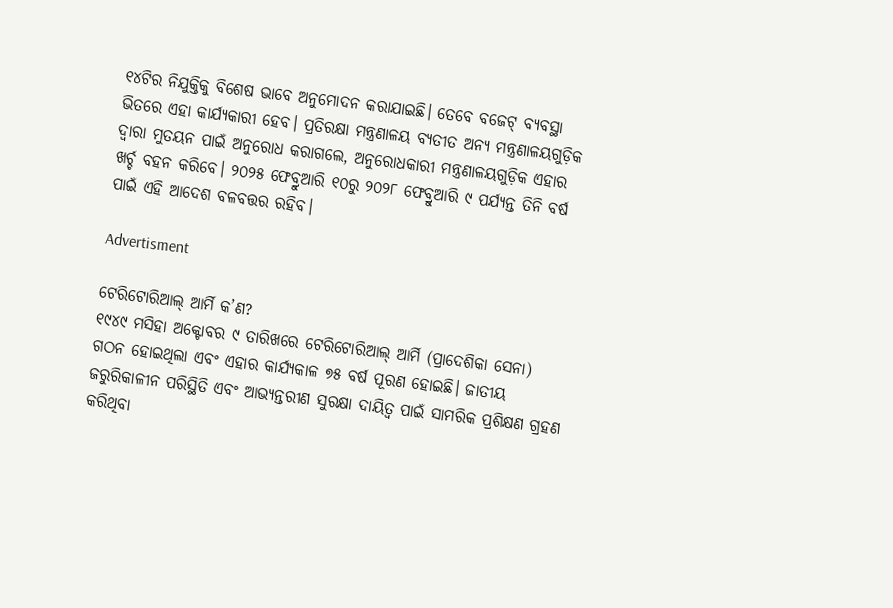୧୪ଟିର ନିଯୁକ୍ତିକୁ ବିଶେଷ ଭାବେ ଅନୁମୋଦନ କରାଯାଇଛି। ତେବେ ବଜେଟ୍ ବ୍ୟବସ୍ଥା ଭିତରେ ଏହା କାର୍ଯ୍ୟକାରୀ ହେବ। ପ୍ରତିରକ୍ଷା ମନ୍ତ୍ରଣାଳୟ ବ୍ୟତୀତ ଅନ୍ୟ ମନ୍ତ୍ରଣାଳୟଗୁଡ଼ିକ ଦ୍ୱାରା ମୁତୟନ ପାଇଁ ଅନୁରୋଧ କରାଗଲେ, ଅନୁରୋଧକାରୀ ମନ୍ତ୍ରଣାଳୟଗୁଡ଼ିକ ଏହାର ଖର୍ଚ୍ଚ ବହନ କରିବେ। ୨୦୨୫ ଫେବ୍ରୁଆରି ୧୦ରୁ ୨୦୨୮ ଫେବ୍ରୁଆରି ୯ ପର୍ଯ୍ୟନ୍ତ ତିନି ବର୍ଷ ପାଇଁ ଏହି ଆଦେଶ ବଳବତ୍ତର ରହିବ।

Advertisment

ଟେରିଟୋରିଆଲ୍‌ ଆର୍ମି କ’ଣ?
୧୯୪୯ ମସିହା ଅକ୍ଟୋବର ୯ ତାରିଖରେ ଟେରିଟୋରିଆଲ୍‌ ଆର୍ମି (ପ୍ରାଦେଶିକା ସେନା) ଗଠନ ହୋଇଥିଲା ଏବଂ ଏହାର କାର୍ଯ୍ୟକାଳ ୭୫ ବର୍ଷ ପୂରଣ ହୋଇଛି। ଜାତୀୟ ଜରୁରିକାଳୀନ ପରିସ୍ଥିତି ଏବଂ ଆଭ୍ୟନ୍ତରୀଣ ସୁରକ୍ଷା ଦାୟିତ୍ୱ ପାଇଁ ସାମରିକ ପ୍ରଶିକ୍ଷଣ ଗ୍ରହଣ କରିଥିବା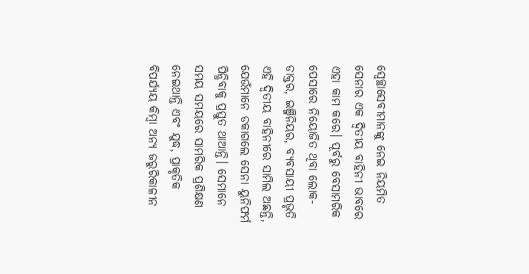ସ୍ୱେଚ୍ଛାସେବୀମାନଙ୍କୁ ନେଇ ନିୟମିତ ସେନାର ଏକ ଦ୍ବିତୀୟ ବାହିନୀ ଭାବରେ ଏହା କାମ କରେ। ପୂର୍ବରୁ ବେସାମରିକ ପେସାରେ ନିୟୋଜିତ ଥିବା ଲୋକ- ଡାକ୍ତର, ଇଞ୍ଜିନିୟର, ବ୍ୟବସାୟୀ ପ୍ରଭୃତି ଏହି ଦ୍ବିତୀୟ ବାହିନୀରେ ସାମିଲ ଅଛନ୍ତି, ଯେଉଁମାନେ ଡକାଗଲେ ସେନା ୟୁନିଫର୍ମ ପିନ୍ଧିବାକୁ ପ୍ରସ୍ତୁତ ଥାଆନ୍ତି। ସେମାନେ ସମୟ ସମୟରେ ସାମରିକ ପ୍ରଶିକ୍ଷଣ ନେଇଥାନ୍ତି ଏବଂ ଯୁଦ୍ଧ, ପ୍ରାକୃତିକ ବିପର୍ଯ୍ୟୟ କିମ୍ବା ଅନ୍ୟ ଜରୁରିକାଳୀନ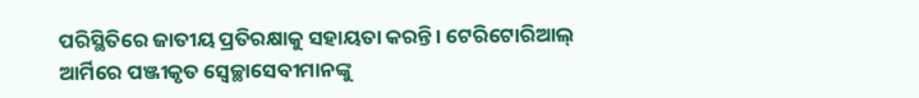ପରିସ୍ଥିତିରେ ଜାତୀୟ ପ୍ରତିରକ୍ଷାକୁ ସହାୟତା କରନ୍ତି। ଟେରିଟୋରିଆଲ୍‌ ଆର୍ମିରେ ପଞ୍ଜୀକୃତ ସ୍ୱେଚ୍ଛାସେବୀମାନଙ୍କୁ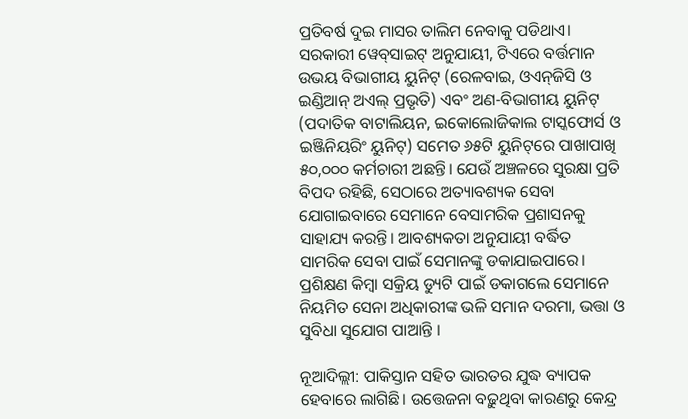ପ୍ରତିବର୍ଷ ଦୁଇ ମାସର ତାଲିମ ନେବାକୁ ପଡିଥାଏ। ସରକାରୀ ୱେବ୍‌ସାଇଟ୍ ଅନୁଯାୟୀ, ଟିଏରେ ବର୍ତ୍ତମାନ ଉଭୟ ବିଭାଗୀୟ ୟୁନିଟ୍ (ରେଳବାଇ, ଓଏନ୍‌ଜିସି ଓ ଇଣ୍ଡିଆନ୍ ଅଏଲ୍ ପ୍ରଭୃତି) ଏବଂ ଅଣ-ବିଭାଗୀୟ ୟୁନିଟ୍ (ପଦାତିକ ବାଟାଲିୟନ, ଇକୋଲୋଜିକାଲ ଟାସ୍କଫୋର୍ସ ଓ ଇଞ୍ଜିନିୟରିଂ ୟୁନିଟ୍) ସମେତ ୬୫ଟି ୟୁନିଟ୍‌ରେ ପାଖାପାଖି ୫୦,୦୦୦ କର୍ମଚାରୀ ଅଛନ୍ତି। ଯେଉଁ ଅଞ୍ଚଳରେ ସୁରକ୍ଷା ପ୍ରତି ବିପଦ ରହିଛି, ସେଠାରେ ଅତ୍ୟାବଶ୍ୟକ ସେବା ଯୋଗାଇବାରେ ସେମାନେ ବେସାମରିକ ପ୍ରଶାସନକୁ ସାହାଯ୍ୟ କରନ୍ତି। ଆବଶ୍ୟକତା ଅନୁଯାୟୀ ବର୍ଦ୍ଧିତ ସାମରିକ ସେବା ପାଇଁ ସେମାନଙ୍କୁ ଡକାଯାଇପାରେ। ପ୍ରଶିକ୍ଷଣ କିମ୍ବା ସକ୍ରିୟ ଡ୍ୟୁଟି ପାଇଁ ଡକାଗଲେ ସେମାନେ ନିୟମିତ ସେନା ଅଧିକାରୀଙ୍କ ଭଳି ସମାନ ଦରମା, ଭତ୍ତା ଓ ସୁବିଧା ସୁଯୋଗ ପାଆନ୍ତି ।

ନୂଆଦିଲ୍ଲୀ: ପାକିସ୍ତାନ ସହିତ ଭାରତର ଯୁଦ୍ଧ ବ୍ୟାପକ ହେବାରେ ଲାଗିଛି। ଉତ୍ତେଜନା ବଢ଼ୁଥିବା କାରଣରୁ କେନ୍ଦ୍ର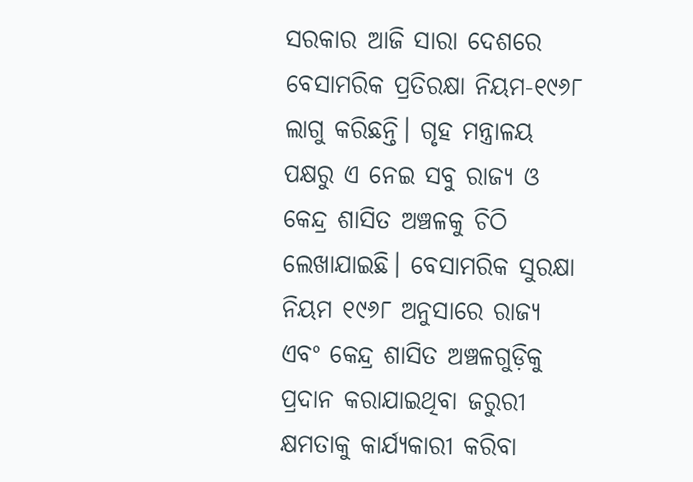ସରକାର ଆଜି ସାରା ଦେଶରେ ବେସାମରିକ ପ୍ରତିରକ୍ଷା ନିୟମ-୧୯୬୮ ଲାଗୁ କରିଛନ୍ତି। ଗୃହ ମନ୍ତ୍ରାଳୟ ପକ୍ଷରୁ ଏ ନେଇ ସବୁ ରାଜ୍ୟ ଓ କେନ୍ଦ୍ର ଶାସିତ ଅଞ୍ଚଳକୁ ଚିଠି ଲେଖାଯାଇଛି। ବେସାମରିକ ସୁରକ୍ଷା ନିୟମ ୧୯୬୮ ଅନୁସାରେ ରାଜ୍ୟ ଏବଂ କେନ୍ଦ୍ର ଶାସିତ ଅଞ୍ଚଳଗୁଡ଼ିକୁ ପ୍ରଦାନ କରାଯାଇଥିବା ଜରୁରୀ କ୍ଷମତାକୁ କାର୍ଯ୍ୟକାରୀ କରିବା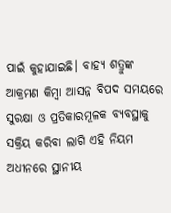ପାଇଁ କୁହାଯାଇଛି। ବାହ୍ୟ ଶତ୍ରୁଙ୍କ ଆକ୍ରମଣ କିମ୍ବା ଆସନ୍ନ ବିପଦ ସମୟରେ ସୁରକ୍ଷା ଓ ପ୍ରତିକାରମୂଳକ ବ୍ୟବସ୍ଥାକୁ ସକ୍ରିୟ କରିବା ଲାଗି ଏହି ନିୟମ ଅଧୀନରେ ସ୍ଥାନୀୟ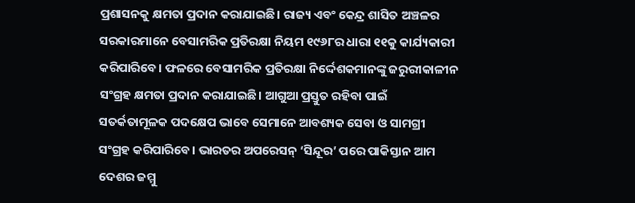ପ୍ରଶାସନକୁ କ୍ଷମତା ପ୍ରଦାନ କରାଯାଇଛି। ରାଜ୍ୟ ଏବଂ କେନ୍ଦ୍ର ଶାସିତ ଅଞ୍ଚଳର ସରକାରମାନେ ବେସାମରିକ ପ୍ରତିରକ୍ଷା ନିୟମ ୧୯୬୮ର ଧାରା ୧୧କୁ କାର୍ଯ୍ୟକାରୀ କରିପାରିବେ। ଫଳରେ ବେସାମରିକ ପ୍ରତିରକ୍ଷା ନିର୍ଦ୍ଦେଶକମାନଙ୍କୁ ଜରୁରୀକାଳୀନ ସଂଗ୍ରହ କ୍ଷମତା ପ୍ରଦାନ କରାଯାଇଛି। ଆଗୁଆ ପ୍ରସ୍ତୁତ ରହିବା ପାଇଁ ସତର୍କତାମୂଳକ ପଦକ୍ଷେପ ଭାବେ ସେମାନେ ଆବଶ୍ୟକ ସେବା ଓ ସାମଗ୍ରୀ ସଂଗ୍ରହ କରିପାରିବେ। ଭାରତର ଅପରେସନ୍ ‘ସିନ୍ଦୂର’ ପରେ ପାକିସ୍ତାନ ଆମ ଦେଶର ଜମ୍ମୁ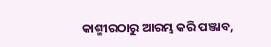କାଶ୍ମୀରଠାରୁ ଆରମ୍ଭ କରି ପଞ୍ଜାବ,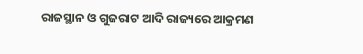ରାଜସ୍ଥାନ ଓ ଗୁଜରାଟ ଆଦି ରାଜ୍ୟରେ ଆକ୍ରମଣ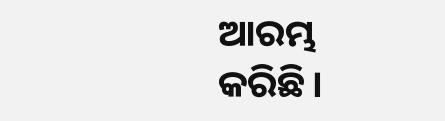ଆରମ୍ଭ କରିଛି।